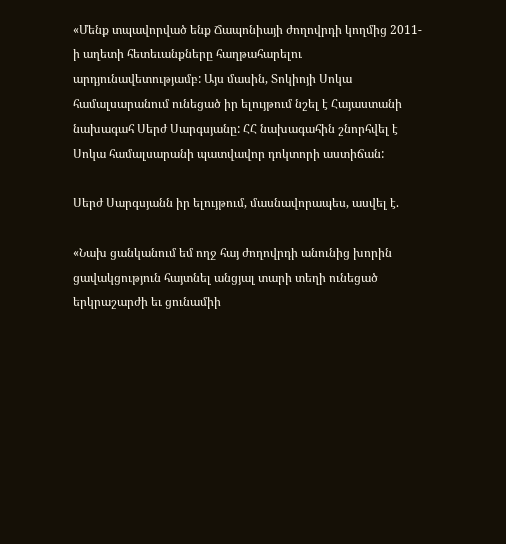«Մենք տպավորված ենք Ճապոնիայի ժողովրդի կողմից 2011-ի աղետի հետեւանքները հաղթահարելու արդյունավետությամբ: Այս մասին, Տոկիոյի Սոկա համալսարանում ունեցած իր ելույթում նշել է Հայաստանի նախագահ Սերժ Սարգսյանը: ՀՀ նախագահին շնորհվել է  Սոկա համալսարանի պատվավոր դոկտորի աստիճան:

Սերժ Սարգսյանն իր ելույթում, մասնավորապես, ասվել է.

«Նախ ցանկանում եմ ողջ հայ ժողովրդի անունից խորին ցավակցություն հայտնել անցյալ տարի տեղի ունեցած երկրաշարժի եւ ցունամիի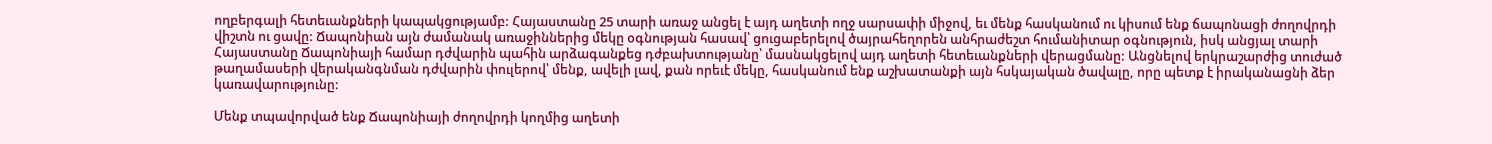ողբերգալի հետեւանքների կապակցությամբ: Հայաստանը 25 տարի առաջ անցել է այդ աղետի ողջ սարսափի միջով, եւ մենք հասկանում ու կիսում ենք ճապոնացի ժողովրդի վիշտն ու ցավը: Ճապոնիան այն ժամանակ առաջիններից մեկը օգնության հասավ՝ ցուցաբերելով ծայրահեղորեն անհրաժեշտ հումանիտար օգնություն, իսկ անցյալ տարի Հայաստանը Ճապոնիայի համար դժվարին պահին արձագանքեց դժբախտությանը՝ մասնակցելով այդ աղետի հետեւանքների վերացմանը: Անցնելով երկրաշարժից տուժած թաղամասերի վերականգնման դժվարին փուլերով՝ մենք, ավելի լավ, քան որեւէ մեկը, հասկանում ենք աշխատանքի այն հսկայական ծավալը, որը պետք է իրականացնի ձեր կառավարությունը:

Մենք տպավորված ենք Ճապոնիայի ժողովրդի կողմից աղետի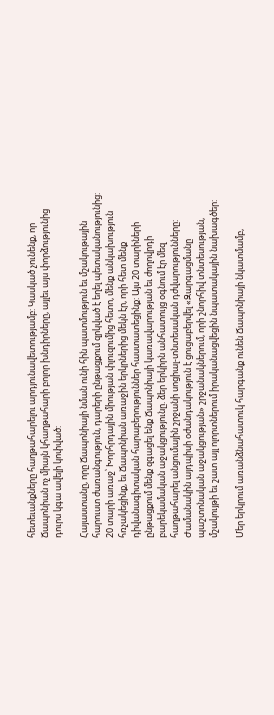հետեւանքները հաղթահարելու արդյունավետությամբ: Կասկած չունենք, որ Ճապոնիան ոչ միայն կհաղթահարի բոլոր խնդիրները, այլեւ այս փորձությունից դուրս կգա ավելի կոփված:

Հայաստանը, որը Ճապոնիայի նման ունի հին պատմություն եւ մշակութային հարուստ ժառանգություն, դարերի ընթացքում զրկված է եղել պետականությունից: 20 տարի առաջ՝ Խորհրդային միության փլուզումից հետո, մենք անկախություն հռչակեցինք, եւ Ճապոնիան առաջին երկրներից մեկն էր, որի հետ մենք դիվանագիտական հարաբերություններ հաստատեցինք: Այս 20 տարիների ընթացքում մենք զգացել ենք Ճապոնիայի կառավարության եւ ժողովրդի բարեկամական աջակցությունը. ձեր երկիրն անհատույց օգնում էր մեզ հաղթահարել անցումային շրջանի սոցիալ-տնտեսական դժվարությունները: Ժամանակին այդպիսի օժանդակություն է ցուցաբերվել «Զարգացմանը պաշտոնական աջակցության» շրջանակներում, որի շնորհիվ տնտեսության, մշակույթի եւ շատ այլ ոլորտներում իրականացվեցին նպատակային նախագծեր:

Մեր երկրում առանձնահատուկ հարգանք ունեն Ճապոնիայի նկատմամբ,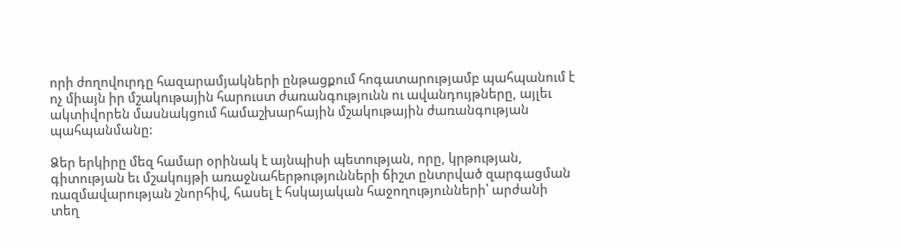որի ժողովուրդը հազարամյակների ընթացքում հոգատարությամբ պահպանում է ոչ միայն իր մշակութային հարուստ ժառանգությունն ու ավանդույթները, այլեւ ակտիվորեն մասնակցում համաշխարհային մշակութային ժառանգության պահպանմանը:

Ձեր երկիրը մեզ համար օրինակ է այնպիսի պետության, որը, կրթության, գիտության եւ մշակույթի առաջնահերթությունների ճիշտ ընտրված զարգացման ռազմավարության շնորհիվ, հասել է հսկայական հաջողությունների՝ արժանի տեղ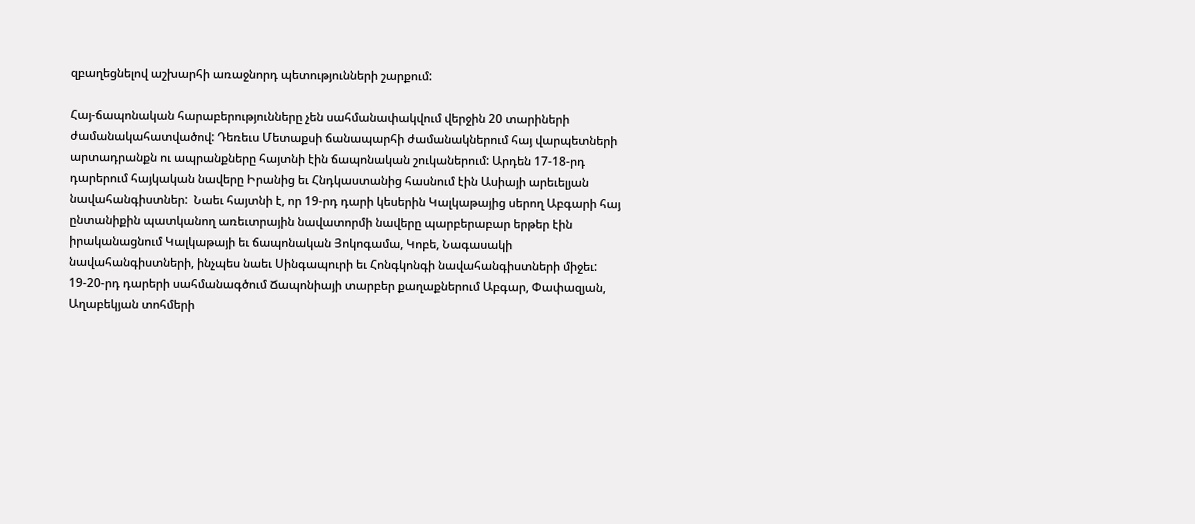զբաղեցնելով աշխարհի առաջնորդ պետությունների շարքում:

Հայ-ճապոնական հարաբերությունները չեն սահմանափակվում վերջին 20 տարիների ժամանակահատվածով: Դեռեւս Մետաքսի ճանապարհի ժամանակներում հայ վարպետների արտադրանքն ու ապրանքները հայտնի էին ճապոնական շուկաներում: Արդեն 17-18-րդ դարերում հայկական նավերը Իրանից եւ Հնդկաստանից հասնում էին Ասիայի արեւելյան նավահանգիստներ:  Նաեւ հայտնի է, որ 19-րդ դարի կեսերին Կալկաթայից սերող Աբգարի հայ ընտանիքին պատկանող առեւտրային նավատորմի նավերը պարբերաբար երթեր էին իրականացնում Կալկաթայի եւ ճապոնական Յոկոգամա, Կոբե, Նագասակի նավահանգիստների, ինչպես նաեւ Սինգապուրի եւ Հոնգկոնգի նավահանգիստների միջեւ: 19-20-րդ դարերի սահմանագծում Ճապոնիայի տարբեր քաղաքներում Աբգար, Փափազյան, Աղաբեկյան տոհմերի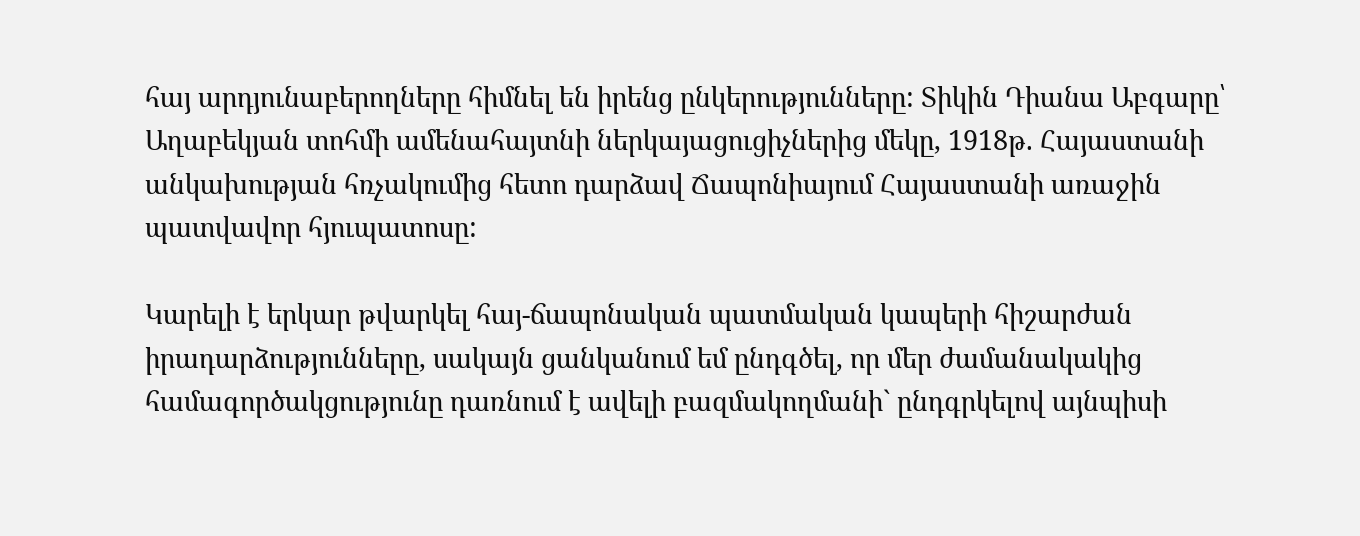հայ արդյունաբերողները հիմնել են իրենց ընկերությունները: Տիկին Դիանա Աբգարը՝ Աղաբեկյան տոհմի ամենահայտնի ներկայացուցիչներից մեկը, 1918թ. Հայաստանի անկախության հռչակումից հետո դարձավ Ճապոնիայում Հայաստանի առաջին պատվավոր հյուպատոսը:

Կարելի է երկար թվարկել հայ-ճապոնական պատմական կապերի հիշարժան իրադարձությունները, սակայն ցանկանում եմ ընդգծել, որ մեր ժամանակակից համագործակցությունը դառնում է ավելի բազմակողմանի` ընդգրկելով այնպիսի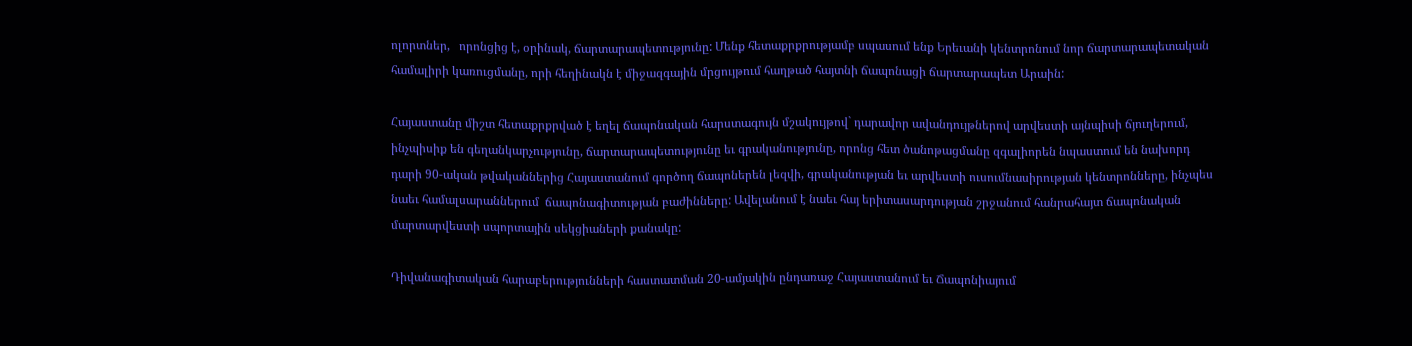ոլորտներ,   որոնցից է, օրինակ, ճարտարապետությունը: Մենք հետաքրքրությամբ սպասում ենք Երեւանի կենտրոնում նոր ճարտարապետական համալիրի կառուցմանը, որի հեղինակն է միջազգային մրցույթում հաղթած հայտնի ճապոնացի ճարտարապետ Արաին:

Հայաստանը միշտ հետաքրքրված է եղել ճապոնական հարստագույն մշակույթով` դարավոր ավանդույթներով արվեստի այնպիսի ճյուղերում, ինչպիսիք են գեղանկարչությունը, ճարտարապետությունը եւ գրականությունը, որոնց հետ ծանոթացմանը զգալիորեն նպաստում են նախորդ դարի 90-ական թվականներից Հայաստանում գործող ճապոներեն լեզվի, գրականության եւ արվեստի ուսումնասիրության կենտրոնները, ինչպես նաեւ համալսարաններում  ճապոնագիտության բաժինները: Ավելանում է նաեւ հայ երիտասարդության շրջանում հանրահայտ ճապոնական  մարտարվեստի սպորտային սեկցիաների քանակը:

Դիվանագիտական հարաբերությունների հաստատման 20-ամյակին ընդառաջ Հայաստանում եւ Ճապոնիայում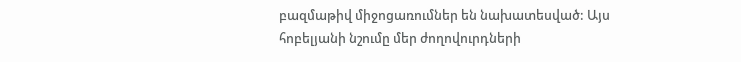բազմաթիվ միջոցառումներ են նախատեսված: Այս հոբելյանի նշումը մեր ժողովուրդների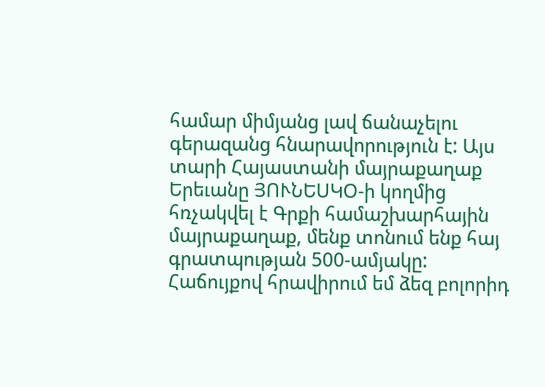համար միմյանց լավ ճանաչելու գերազանց հնարավորություն է: Այս տարի Հայաստանի մայրաքաղաք Երեւանը ՅՈՒՆԵՍԿՕ-ի կողմից հռչակվել է Գրքի համաշխարհային մայրաքաղաք, մենք տոնում ենք հայ գրատպության 500-ամյակը: Հաճույքով հրավիրում եմ ձեզ բոլորիդ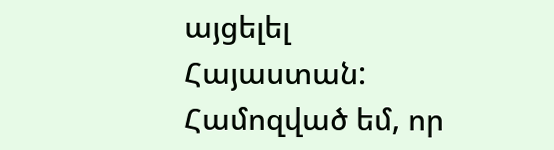այցելել Հայաստան: Համոզված եմ, որ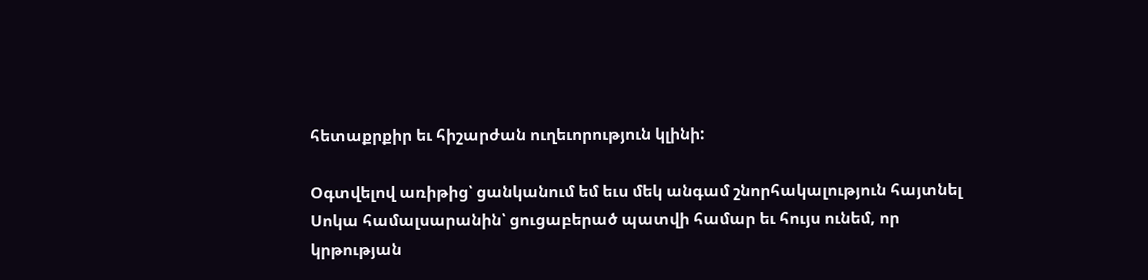հետաքրքիր եւ հիշարժան ուղեւորություն կլինի:

Օգտվելով առիթից՝ ցանկանում եմ եւս մեկ անգամ շնորհակալություն հայտնել Սոկա համալսարանին՝ ցուցաբերած պատվի համար եւ հույս ունեմ, որ կրթության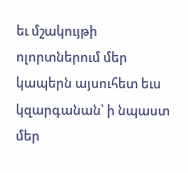եւ մշակույթի ոլորտներում մեր կապերն այսուհետ եւս կզարգանան՝ ի նպաստ մեր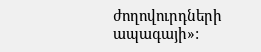ժողովուրդների ապագայի»: